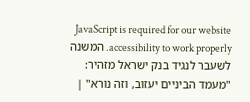JavaScript is required for our website accessibility to work properly. המשנה לשעבר לנגיד בנק ישראל מזהיר: "מעמד הביניים יעזוב, וזה נורא" |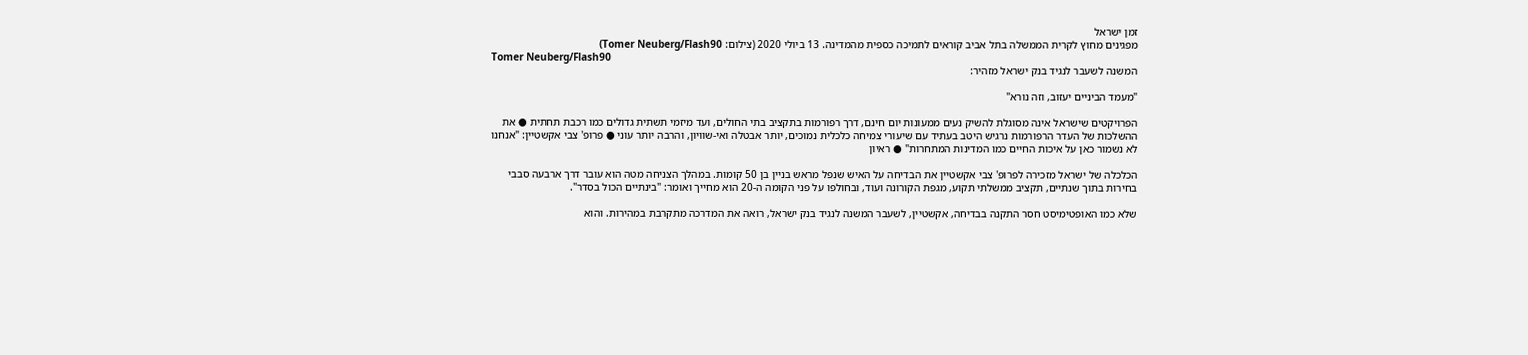זמן ישראל
מפגינים מחוץ לקרית הממשלה בתל אביב קוראים לתמיכה כספית מהמדינה. 13 ביולי 2020 (צילום: Tomer Neuberg/Flash90)
Tomer Neuberg/Flash90
המשנה לשעבר לנגיד בנק ישראל מזהיר:

"מעמד הביניים יעזוב, וזה נורא"

הפרויקטים שישראל אינה מסוגלת להשיק נעים ממעונות יום חינם, דרך רפורמות בתקציב בתי החולים, ועד מיזמי תשתית גדולים כמו רכבת תחתית ● את ההשלכות של העדר הרפורמות נרגיש היטב בעתיד עם שיעורי צמיחה כלכלית נמוכים, יותר אבטלה ואי-שוויון, והרבה יותר עוני ● פרופ' צבי אקשטיין: "אנחנו לא נשמור כאן על איכות החיים כמו המדינות המתחרות" ● ראיון

הכלכלה של ישראל מזכירה לפרופ' צבי אקשטיין את הבדיחה על האיש שנפל מראש בניין בן 50 קומות. במהלך הצניחה מטה הוא עובר דרך ארבעה סבבי בחירות בתוך שנתיים, תקציב ממשלתי תקוע, מגפת הקורונה ועוד, ובחולפו על פני הקומה ה-20 הוא מחייך ואומר: "בינתיים הכול בסדר".

שלא כמו האופטימיסט חסר התקנה בבדיחה, אקשטיין, לשעבר המשנה לנגיד בנק ישראל, רואה את המדרכה מתקרבת במהירות. והוא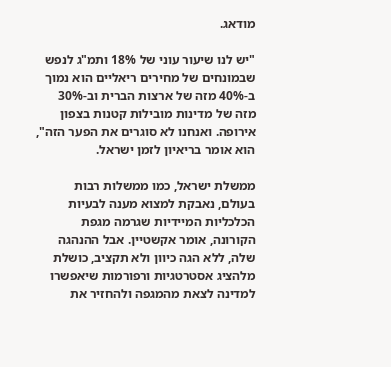מודאג.

"יש לנו שיעור עוני של 18% ותמ"ג לנפש שבמונחים של מחירים ריאליים הוא נמוך ב-40% מזה של ארצות הברית וב-30% מזה של מדינות מובילות קטנות בצפון אירופה. ואנחנו לא סוגרים את הפער הזה", הוא אומר בריאיון לזמן ישראל.

ממשלת ישראל, כמו ממשלות רבות בעולם, נאבקת למצוא מענה לבעיות הכלכליות המיידיות שגרמה מגפת הקורונה, אומר אקשטיין. אבל ההנהגה שלה, ללא הגה כיוון ולא תקציב, כושלת מלהציג אסטרטגיות ורפורמות שיאפשרו למדינה לצאת מהמגפה ולהחזיר את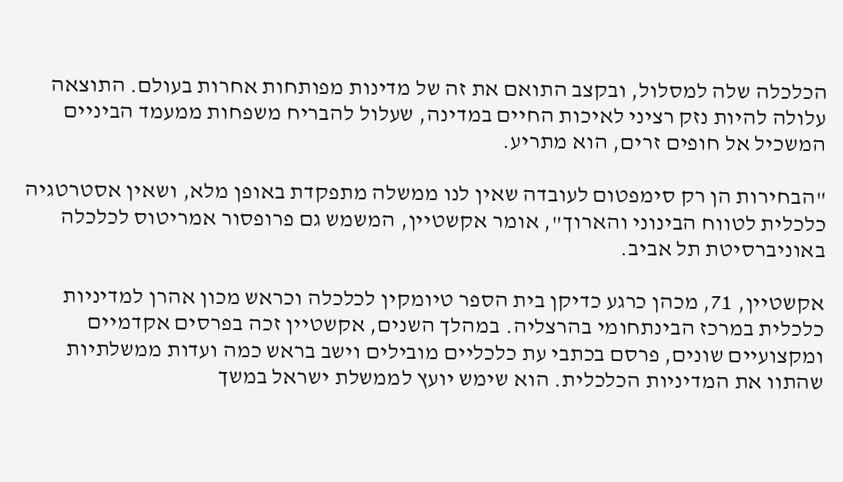הכלכלה שלה למסלול, ובקצב התואם את זה של מדינות מפותחות אחרות בעולם. התוצאה עלולה להיות נזק רציני לאיכות החיים במדינה, שעלול להבריח משפחות ממעמד הביניים המשכיל אל חופים זרים, הוא מתריע.

"הבחירות הן רק סימפטום לעובדה שאין לנו ממשלה מתפקדת באופן מלא, ושאין אסטרטגיה כלכלית לטווח הבינוני והארוך", אומר אקשטיין, המשמש גם פרופסור אמריטוס לכלכלה באוניברסיטת תל אביב.

אקשטיין, 71, מכהן כרגע כדיקן בית הספר טיומקין לכלכלה וכראש מכון אהרן למדיניות כלכלית במרכז הבינתחומי בהרצליה. במהלך השנים, אקשטיין זכה בפרסים אקדמיים ומקצועיים שונים, פרסם בכתבי עת כלכליים מובילים וישב בראש כמה ועדות ממשלתיות שהתוו את המדיניות הכלכלית. הוא שימש יועץ לממשלת ישראל במשך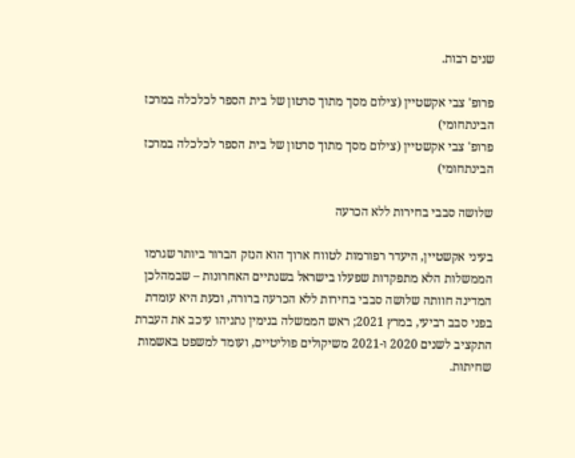שנים רבות.

פרופ' צבי אקשטיין (צילום מסך מתוך סרטון של בית הספר לכלכלה במרכז הבינתחומי)
פרופ' צבי אקשטיין (צילום מסך מתוך סרטון של בית הספר לכלכלה במרכז הבינתחומי)

שלושה סבבי בחירות ללא הכרעה

בעיני אקשטיין, היעדר רפורמות לטווח ארוך הוא הנזק הברור ביותר שגרמו הממשלות הלא מתפקדות שפעלו בישראל בשנתיים האחרונות – שבמהלכן המדינה חוותה שלושה סבבי בחירות ללא הכרעה ברורה, וכעת היא עומדת בפני סבב רביעי, במרץ 2021; ראש הממשלה בנימין נתניהו עיכב את העברת התקציב לשנים 2020 ו-2021 משיקולים פוליטיים, ועומד למשפט באשמות שחיתות.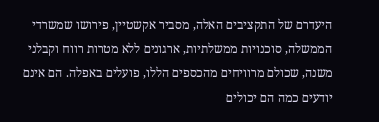היעדרם של התקציבים האלה, מסביר אקשטיין, פירושו שמשרדי הממשלה, סוכנויות ממשלתיות, ארגונים ללא מטרות רווח וקבלני משנה, שכולם מרוויחים מהכספים הללו, פועלים באפלה. הם אינם יודעים כמה הם יכולים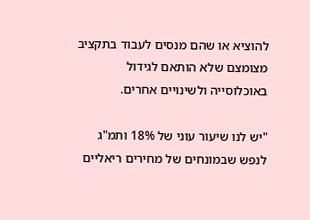להוציא או שהם מנסים לעבוד בתקציב מצומצם שלא הותאם לגידול באוכלוסייה ולשינויים אחרים.

"יש לנו שיעור עוני של 18% ותמ"ג לנפש שבמונחים של מחירים ריאליים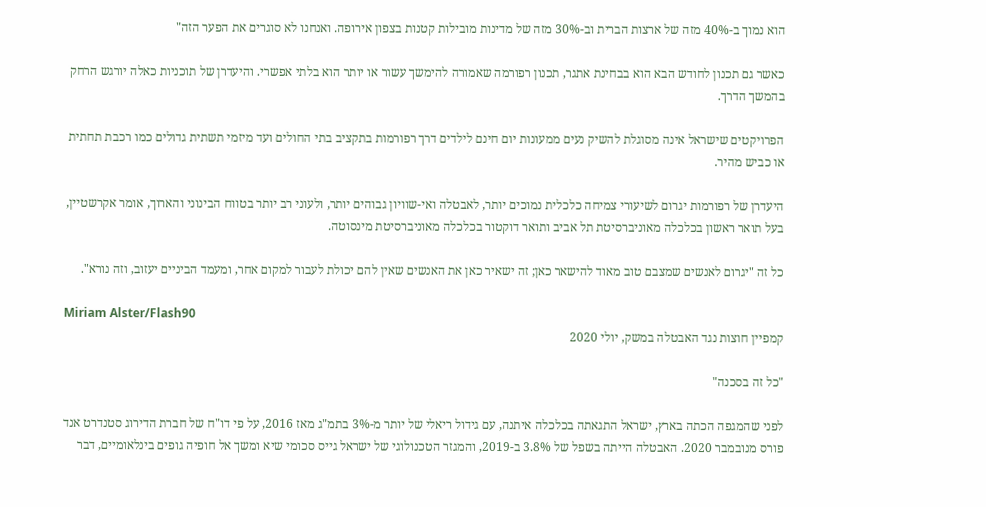הוא נמוך ב-40% מזה של ארצות הברית וב-30% מזה של מדינות מובילות קטנות בצפון אירופה. ואנחנו לא סוגרים את הפער הזה"

כאשר גם תכנון לחודש הבא הוא בבחינת אתגר, תכנון רפורמה שאמורה להימשך עשור או יותר הוא בלתי אפשרי. והיעדרן של תוכניות כאלה יורגש הרחק בהמשך הדרך.

הפרויקטים שישראל אינה מסוגלת להשיק נעים ממעונות יום חינם לילדים דרך רפורמות בתקציב בתי החולים ועד מיזמי תשתית גדולים כמו רכבת תחתית או כביש מהיר.

היעדרן של רפורמות יגרום לשיעורי צמיחה כלכלית נמוכים יותר, לאבטלה ואי-שוויון גבוהים יותר, ולעוני רב יותר בטווח הבינוני והארוך, אומר אקרשטיין, בעל תואר ראשון בכלכלה מאוניברסיטת תל אביב ותואר דוקטור בכלכלה מאוניברסיטת מינסוטה.

כל זה "יגרום לאנשים שמצבם טוב מאוד להישאר כאן; זה ישאיר כאן את האנשים שאין להם יכולת לעבור למקום אחר, ומעמד הביניים יעזוב, וזה נורא".

Miriam Alster/Flash90
קמפיין חוצות נגד האבטלה במשק, יולי 2020

"כל זה בסכנה"

לפני שהמגפה הכתה בארץ, ישראל התגאתה בכלכלה איתנה, עם גידול ריאלי של יותר מ-3% בתמ"ג מאז 2016, על פי דו"ח של חברת הדירוג סטנדרט אנד פורס מנובמבר 2020. האבטלה הייתה בשפל של 3.8% ב-2019, והמגזר הטכנולוגי של ישראל גייס סכומי שיא ומשך אל חופיה גופים בינלאומיים, דבר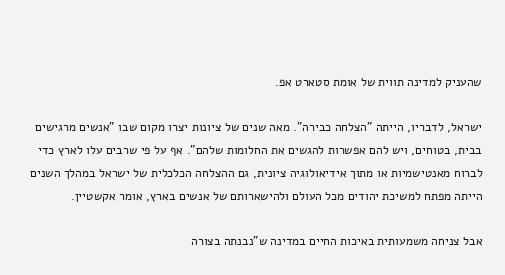שהעניק למדינה תווית של אומת סטארט אפ.

ישראל, לדבריו, הייתה "הצלחה כבירה". מאה שנים של ציונות יצרו מקום שבו "אנשים מרגישים בבית, בטוחים, ויש להם אפשרות להגשים את החלומות שלהם". אף על פי שרבים עלו לארץ כדי לברוח מאנטישמיות או מתוך אידיאולוגיה ציונית, גם ההצלחה הכלכלית של ישראל במהלך השנים הייתה מפתח למשיכת יהודים מכל העולם ולהישארותם של אנשים בארץ, אומר אקשטיין.

אבל צניחה משמעותית באיכות החיים במדינה ש"נבנתה בצורה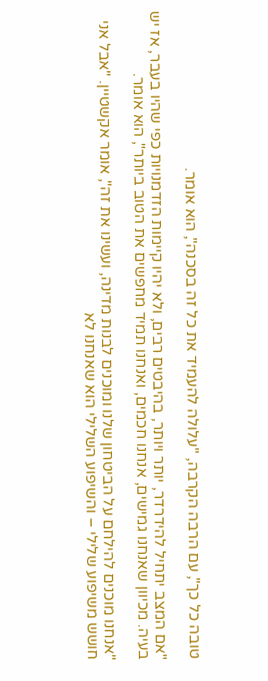טובה כל כך", עם הרבה הקרבה, "עלולה להעמיד את כל זה בסכנה", הוא אומר.

"אם המצב יתחיל להידרדר, יותר ויותר, בהיבטים רבים, ולא יהיו קיימות הזדמנויות כפי שהיו בעבר, אז יש בעיה. מכיוון שאנחנו גמישים, אנחנו חכמים, ואנחנו תמיד מחפשים את הטוב ביותר", הוא אומר.

"אנחנו מוכנים להילחם על הביטחון שלנו ומוכנים לבנות מדינה, ועשינו את זה", אומר אקשטיין. "אבל אני חושש משיפוע שלילי – והשיפוע השלילי הוא שאנחנו לא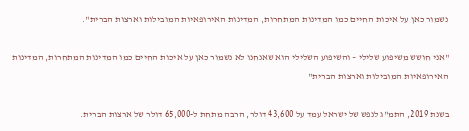נשמור כאן על איכות החיים כמו המדינות המתחרות, המדינות האירופאיות המובילות וארצות הברית".

"אני חושש משיפוע שלילי – והשיפוע השלילי הוא שאנחנו לא נשמור כאן על איכות החיים כמו המדינות המתחרות, המדינות האירופאיות המובילות וארצות הברית"

בשנת 2019, התמ"ג לנפש של ישראל עמד על 43,600 דולר, הרבה מתחת ל-65,000 דולר של ארצות הברית.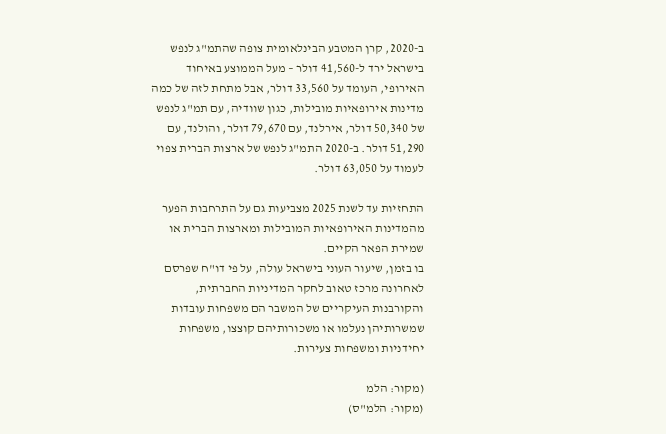ב-2020, קרן המטבע הבינלאומית צופה שהתמ"ג לנפש בישראל ירד ל-41,560 דולר – מעל הממוצע באיחוד האירופי, העומד על 33,560 דולר, אבל מתחת לזה של כמה מדינות אירופאיות מובילות, כגון שוודיה, עם תמ"ג לנפש של 50,340 דולר, אירלנד, עם 79,670 דולר, והולנד, עם 51,290 דולר. ב-2020 התמ"ג לנפש של ארצות הברית צפוי לעמוד על 63,050 דולר.

התחזיות עד לשנת 2025 מצביעות גם על התרחבות הפער מהמדינות האירופאיות המובילות ומארצות הברית או שמירת הפאר הקיים.
בו בזמן, שיעור העוני בישראל עולה, על פי דו"ח שפרסם לאחרונה מרכז טאוב לחקר המדיניות החברתית, והקורבנות העיקריים של המשבר הם משפחות עובדות שמשרותיהן נעלמו או משכורותיהם קוצצו, משפחות יחידניות ומשפחות צעירות.

(מקור: הלמ
(מקור: הלמ"ס)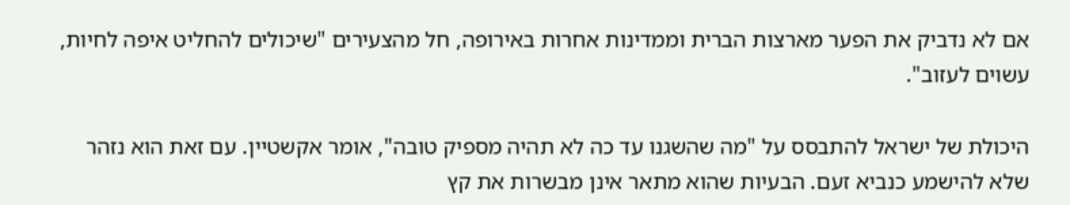אם לא נדביק את הפער מארצות הברית וממדינות אחרות באירופה, חל מהצעירים "שיכולים להחליט איפה לחיות, עשוים לעזוב".

היכולת של ישראל להתבסס על "מה שהשגנו עד כה לא תהיה מספיק טובה", אומר אקשטיין. עם זאת הוא נזהר שלא להישמע כנביא זעם. הבעיות שהוא מתאר אינן מבשרות את קץ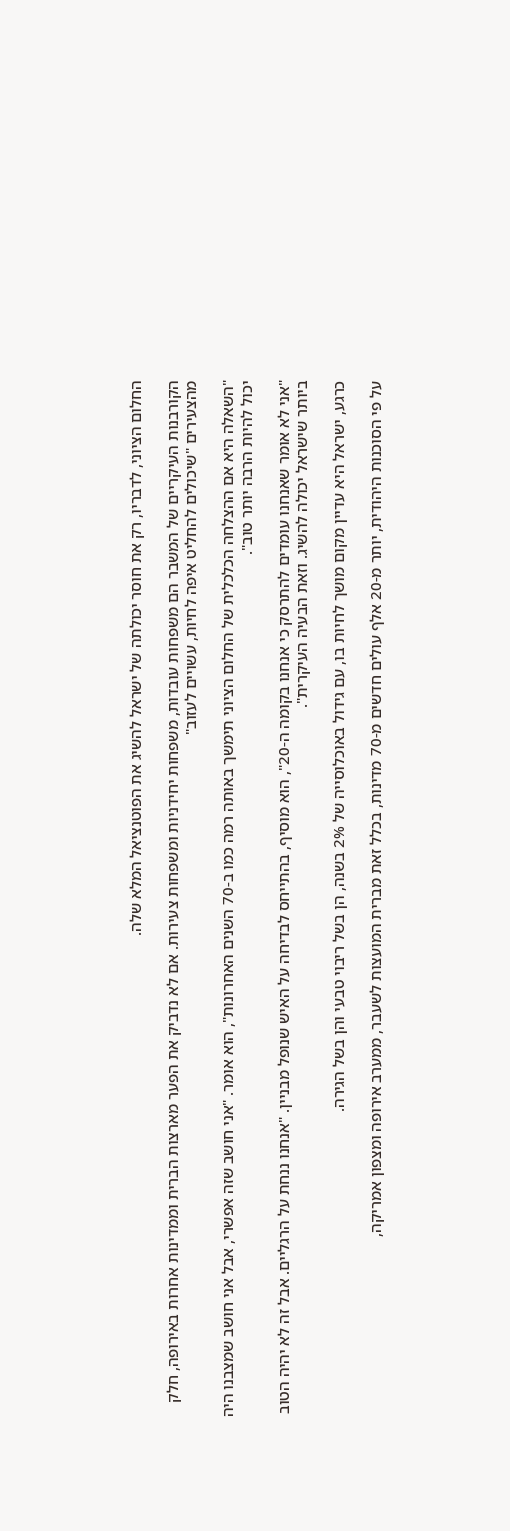החלום הציוני, לדבריו, רק את חוסר יכולתה של ישראל להשיג את הפוטנציאל המלא שלה.

הקורבנות העיקריים של המשבר הם משפחות עובדות, משפחות יחידניות ומשפחות צעירות. אם לא נדביק את הפער מארצות הברית וממדינות אחרות באירופה, חלק מהצעירים "שיכולים להחליט איפה לחיות, עשויים לעזוב"

"השאלה היא אם ההצלחה הכלכלית של החלום הציוני תימשך באותה רמה כמו ב-70 השנים האחרונות", הוא אומר. "אני חושב שזה אפשרי, אבל אני חושב שמצבנו היה יכול להיות הרבה יותר טוב".

"אני לא אומר שאנחנו עומדים להתרסק כי אנחנו בקומה ה-20", הוא מוסיף, בהתייחס לבדיחה על האיש שנופל מבניין. "אנחנו ננחת על הרגליים. אבל זה לא יהיה הטוב ביותר שישראל יכולה להשיג. וזאת הבעיה העיקרית".

כרגע, ישראל היא עדיין מקום מושך לחיות בו, עם גידול באוכלוסייה של 2% בשנה, הן בשל ריבוי טבעי והן בשל הגירה.

על פי הסוכנות היהודית, יותר מ-20 אלף עולים חדשים מ-70 מדינות, בכלל זאת מברית המועצות לשעבר, ממערב אירופה ומצפון אמריקה,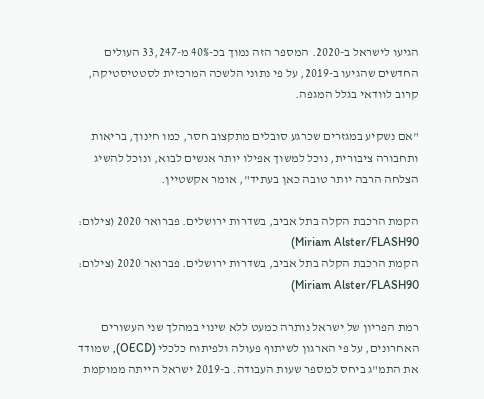הגיעו לישראל ב-2020. המספר הזה נמוך בכ-40% מ-33,247 העולים החדשים שהגיעו ב-2019, על פי נתוני הלשכה המרכזית לסטטיסטיקה, קרוב לוודאי בגלל המגפה.

"אם נשקיע במגזרים שכרגע סובלים מתקצוב חסר, כמו חינוך, בריאות ותחבורה ציבורית, נוכל למשוך אפילו יותר אנשים לבוא, ונוכל להשיג הצלחה הרבה יותר טובה כאן בעתיד", אומר אקשטיין.

הקמת הרכבת הקלה בתל אביב, בשדרות ירושלים. פברואר 2020 (צילום: Miriam Alster/FLASH90)
הקמת הרכבת הקלה בתל אביב, בשדרות ירושלים. פברואר 2020 (צילום: Miriam Alster/FLASH90)

רמת הפריון של ישראל נותרה כמעט ללא שינוי במהלך שני העשורים האחרונים, על פי הארגון לשיתוף פעולה ולפיתוח כלכלי (OECD), שמודד את התמ"ג ביחס למספר שעות העבודה. ב-2019 ישראל הייתה ממוקמת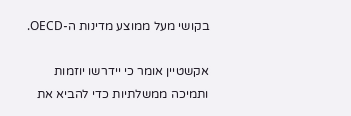בקושי מעל ממוצע מדינות ה-OECD.

אקשטיין אומר כי יידרשו יוזמות ותמיכה ממשלתיות כדי להביא את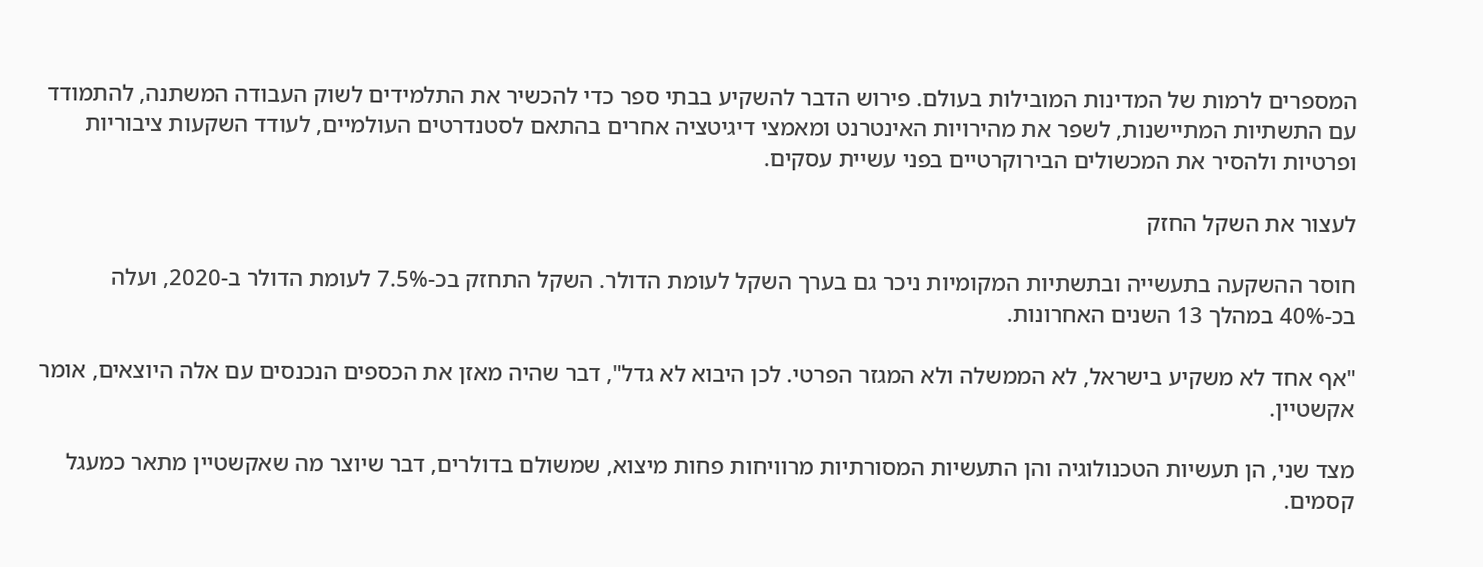המספרים לרמות של המדינות המובילות בעולם. פירוש הדבר להשקיע בבתי ספר כדי להכשיר את התלמידים לשוק העבודה המשתנה, להתמודד עם התשתיות המתיישנות, לשפר את מהירויות האינטרנט ומאמצי דיגיטציה אחרים בהתאם לסטנדרטים העולמיים, לעודד השקעות ציבוריות ופרטיות ולהסיר את המכשולים הבירוקרטיים בפני עשיית עסקים.

לעצור את השקל החזק

חוסר ההשקעה בתעשייה ובתשתיות המקומיות ניכר גם בערך השקל לעומת הדולר. השקל התחזק בכ-7.5% לעומת הדולר ב-2020, ועלה בכ-40% במהלך 13 השנים האחרונות.

"אף אחד לא משקיע בישראל, לא הממשלה ולא המגזר הפרטי. לכן היבוא לא גדל", דבר שהיה מאזן את הכספים הנכנסים עם אלה היוצאים, אומר אקשטיין.

מצד שני, הן תעשיות הטכנולוגיה והן התעשיות המסורתיות מרוויחות פחות מיצוא, שמשולם בדולרים, דבר שיוצר מה שאקשטיין מתאר כמעגל קסמים.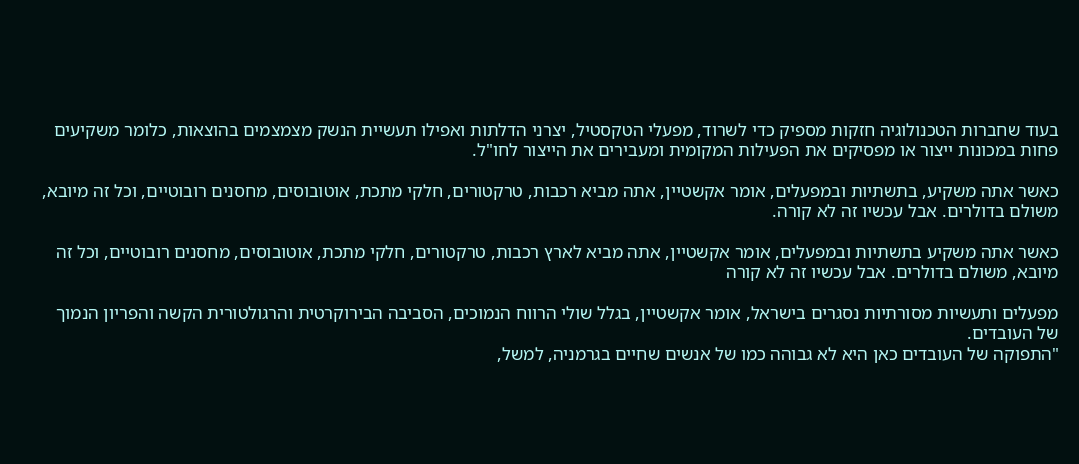בעוד שחברות הטכנולוגיה חזקות מספיק כדי לשרוד, מפעלי הטקסטיל, יצרני הדלתות ואפילו תעשיית הנשק מצמצמים בהוצאות, כלומר משקיעים פחות במכונות ייצור או מפסיקים את הפעילות המקומית ומעבירים את הייצור לחו"ל.

כאשר אתה משקיע, בתשתיות ובמפעלים, אומר אקשטיין, אתה מביא רכבות, טרקטורים, חלקי מתכת, אוטובוסים, מחסנים רובוטיים, וכל זה מיובא, משולם בדולרים. אבל עכשיו זה לא קורה.

כאשר אתה משקיע בתשתיות ובמפעלים, אומר אקשטיין, אתה מביא לארץ רכבות, טרקטורים, חלקי מתכת, אוטובוסים, מחסנים רובוטיים, וכל זה מיובא, משולם בדולרים. אבל עכשיו זה לא קורה

מפעלים ותעשיות מסורתיות נסגרים בישראל, אומר אקשטיין, בגלל שולי הרווח הנמוכים, הסביבה הבירוקרטית והרגולטורית הקשה והפריון הנמוך של העובדים.
"התפוקה של העובדים כאן היא לא גבוהה כמו של אנשים שחיים בגרמניה, למשל,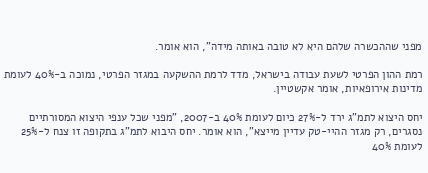מפני שההכשרה שלהם היא לא טובה באותה מידה", הוא אומר.

רמת ההון הפרטי לשעת עבודה בישראל, מדד לרמת ההשקעה במגזר הפרטי, נמוכה ב-40% לעומת מדינות אירופאיות, אומר אקשטיין.

יחס היצוא לתמ"ג ירד ל-27% כיום לעומת 40% ב-2007, "מפני שכל ענפי היצוא המסורתיים נסגרים, רק מגזר ההיי-טק עדיין מייצא", הוא אומר. יחס היבוא לתמ"ג בתקופה זו צנח ל-25% לעומת 40%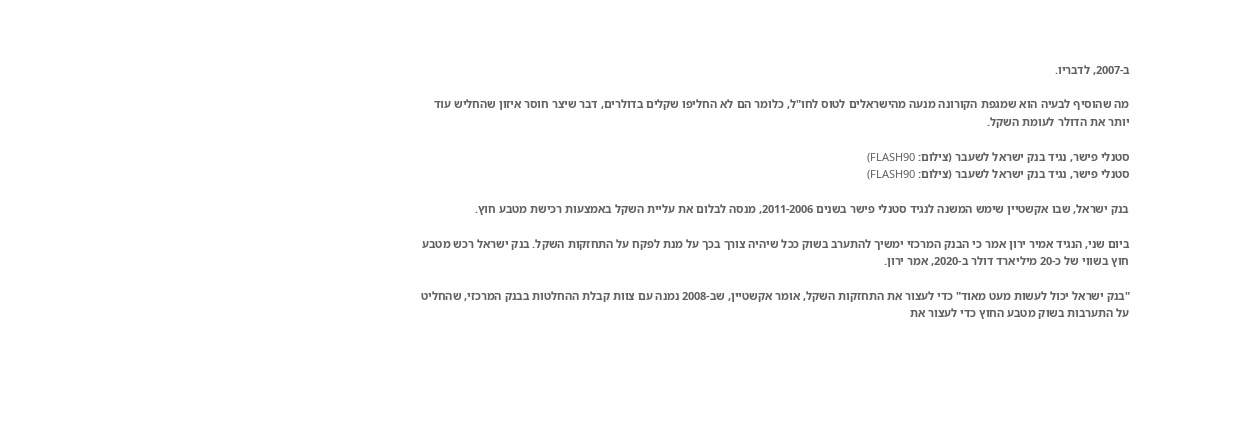ב-2007, לדבריו.

מה שהוסיף לבעיה הוא שמגפת הקורונה מנעה מהישראלים לטוס לחו"ל, כלומר הם לא החליפו שקלים בדולרים, דבר שיצר חוסר איזון שהחליש עוד יותר את הדולר לעומת השקל.

סטנלי פישר, נגיד בנק ישראל לשעבר (צילום: FLASH90)
סטנלי פישר, נגיד בנק ישראל לשעבר (צילום: FLASH90)

בנק ישראל, שבו אקשטיין שימש המשנה לנגיד סטנלי פישר בשנים 2011-2006, מנסה לבלום את עליית השקל באמצעות רכישת מטבע חוץ.

ביום שני, הנגיד אמיר ירון אמר כי הבנק המרכזי ימשיך להתערב בשוק ככל שיהיה צורך בכך על מנת לפקח על התחזקות השקל. בנק ישראל רכש מטבע חוץ בשווי של כ-20 מיליארד דולר ב-2020, אמר ירון.

"בנק ישראל יכול לעשות מעט מאוד" כדי לעצור את התחזקות השקל, אומר אקשטיין, שב-2008 נמנה עם צוות קבלת ההחלטות בבנק המרכזי, שהחליט על התערבות בשוק מטבע החוץ כדי לעצור את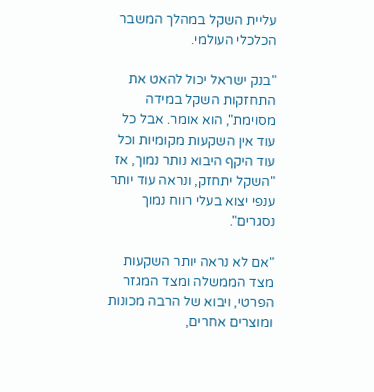עליית השקל במהלך המשבר הכלכלי העולמי.

"בנק ישראל יכול להאט את התחזקות השקל במידה מסוימת", הוא אומר. אבל כל עוד אין השקעות מקומיות וכל עוד היקף היבוא נותר נמוך, אז "השקל יתחזק, ונראה עוד יותר ענפי יצוא בעלי רווח נמוך נסגרים".

"אם לא נראה יותר השקעות מצד הממשלה ומצד המגזר הפרטי, ויבוא של הרבה מכונות ומוצרים אחרים,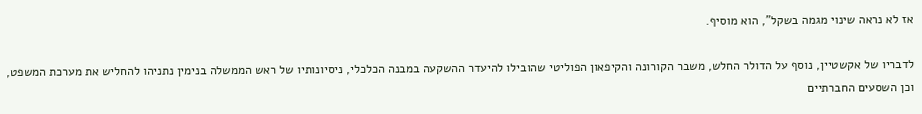אז לא נראה שינוי מגמה בשקל", הוא מוסיף.

לדבריו של אקשטיין, נוסף על הדולר החלש, משבר הקורונה והקיפאון הפוליטי שהובילו להיעדר ההשקעה במבנה הכלכלי, ניסיונותיו של ראש הממשלה בנימין נתניהו להחליש את מערכת המשפט, וכן השסעים החברתיים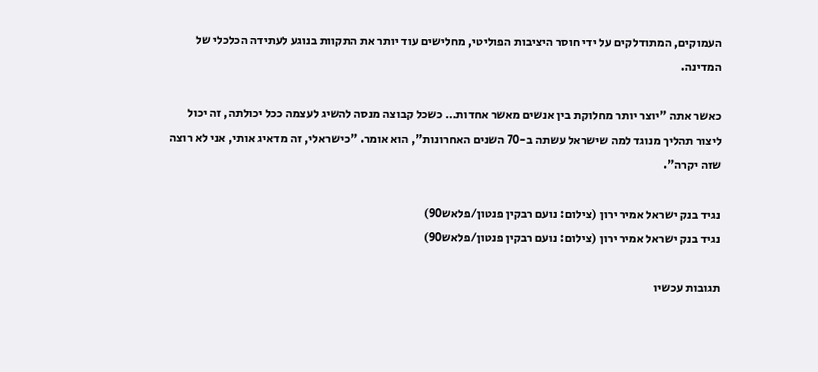העמוקים, המתודלקים על ידי חוסר היציבות הפוליטי, מחלישים עוד יותר את התקוות בנוגע לעתידה הכלכלי של המדינה.

כאשר אתה "יוצר יותר מחלוקת בין אנשים מאשר אחדות… כשכל קבוצה מנסה להשיג לעצמה ככל יכולתה, זה יכול ליצור תהליך מנוגד למה שישראל עשתה ב-70 השנים האחרונות", הוא אומר. "כישראלי, זה מדאיג אותי, אני לא רוצה שזה יקרה".

נגיד בנק ישראל אמיר ירון (צילום: נועם רבקין פנטון/פלאש90)
נגיד בנק ישראל אמיר ירון (צילום: נועם רבקין פנטון/פלאש90)

תגובות עכשיו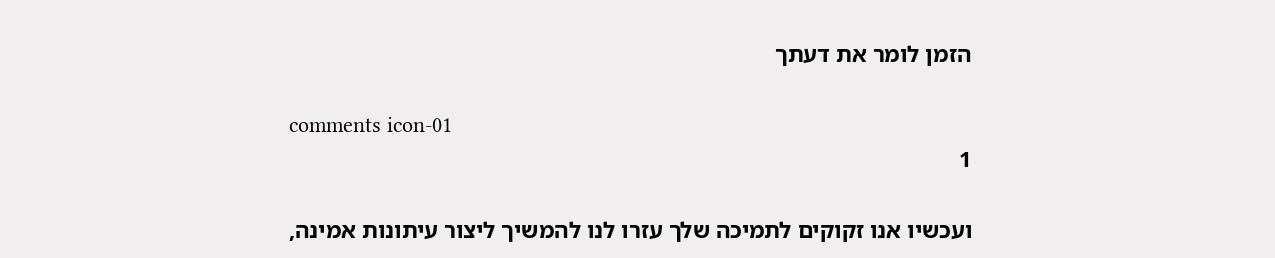הזמן לומר את דעתך

comments icon-01
1

ועכשיו אנו זקוקים לתמיכה שלך עזרו לנו להמשיך ליצור עיתונות אמינה,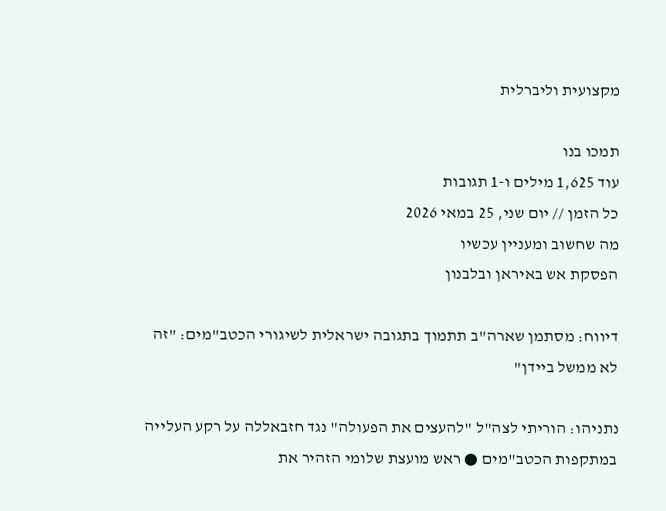מקצועית וליברלית

תמכו בנו
עוד 1,625 מילים ו-1 תגובות
כל הזמן // יום שני, 25 במאי 2026
מה שחשוב ומעניין עכשיו
הפסקת אש באיראן ובלבנון

דיווח: מסתמן שארה"ב תתמוך בתגובה ישראלית לשיגורי הכטב"מים: "זה לא ממשל ביידן"

נתניהו: הוריתי לצה"ל "להעצים את הפעולה" נגד חזבאללה על רקע העלייה במתקפות הכטב"מים ● ראש מועצת שלומי הזהיר את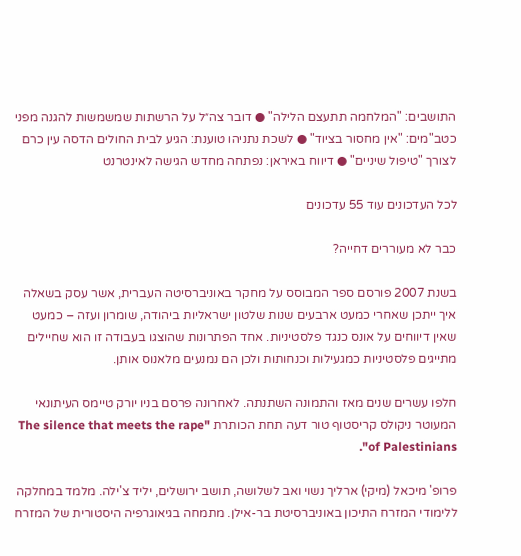התושבים: "המלחמה תתעצם הלילה" ● דובר צה״ל על הרשתות שמשמשות להגנה מפני כטב"מים: "אין מחסור בציוד" ● לשכת נתניהו טוענת: הגיע לבית החולים הדסה עין כרם לצורך "טיפול שיניים" ● דיווח באיראן: נפתחה מחדש הגישה לאינטרנט

לכל העדכונים עוד 55 עדכונים

כבר לא מעוררים דחייה?

בשנת 2007 פורסם ספר המבוסס על מחקר באוניברסיטה העברית, אשר עסק בשאלה איך ייתכן שאחרי כמעט ארבעים שנות שלטון ישראליות ביהודה, שומרון ועזה – כמעט שאין דיווחים על אונס כנגד פלסטיניות. אחד הפתרונות שהוצגו בעבודה זו הוא שחיילים מתייגים פלסטיניות כמגעילות וכנחותות ולכן הם נמנעים מלאנוס אותן.

חלפו עשרים שנים מאז והתמונה השתנתה. לאחרונה פרסם בניו יורק טיימס העיתונאי המעוטר ניקולס קריסטוף טור דעה תחת הכותרת "The silence that meets the rape of Palestinians".

פרופ' מיכאל (מיקי) ארליך נשוי ואב לשלושה, תושב ירושלים, יליד צ'ילה. מלמד במחלקה ללימודי המזרח התיכון באוניברסיטת בר-אילן. מתמחה בגיאוגרפיה היסטורית של המזרח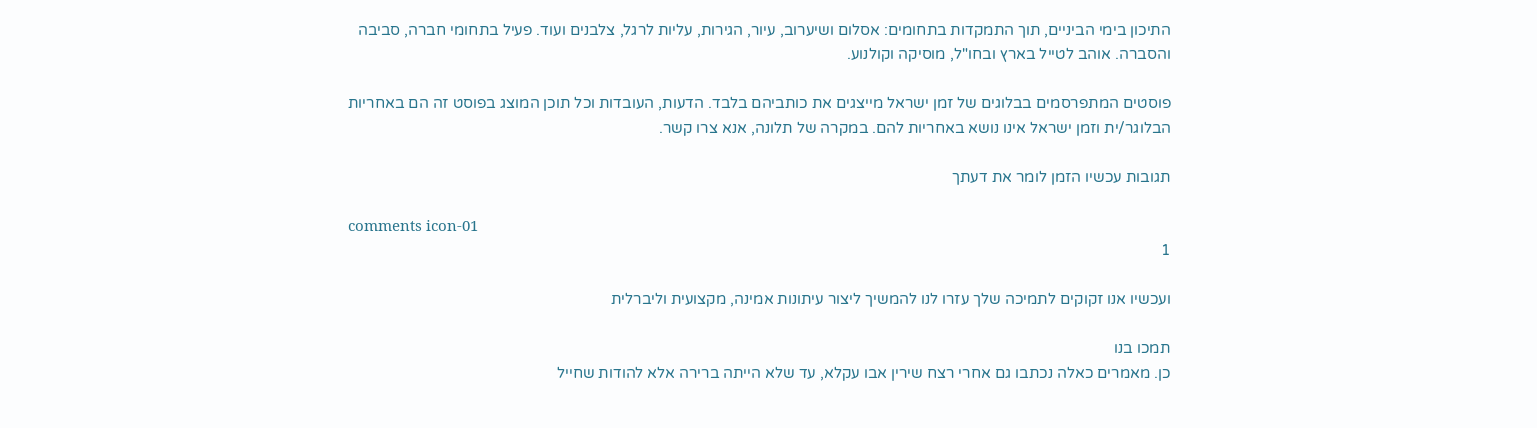התיכון בימי הביניים, תוך התמקדות בתחומים: אסלום ושיערוב, עיור, הגירות, עליות לרגל, צלבנים ועוד. פעיל בתחומי חברה, סביבה והסברה. אוהב לטייל בארץ ובחו"ל, מוסיקה וקולנוע.

פוסטים המתפרסמים בבלוגים של זמן ישראל מייצגים את כותביהם בלבד. הדעות, העובדות וכל תוכן המוצג בפוסט זה הם באחריות הבלוגר/ית וזמן ישראל אינו נושא באחריות להם. במקרה של תלונה, אנא צרו קשר.

תגובות עכשיו הזמן לומר את דעתך

comments icon-01
1

ועכשיו אנו זקוקים לתמיכה שלך עזרו לנו להמשיך ליצור עיתונות אמינה, מקצועית וליברלית

תמכו בנו
כן. מאמרים כאלה נכתבו גם אחרי רצח שירין אבו עקלא, עד שלא הייתה ברירה אלא להודות שחייל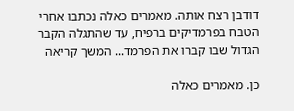דודבן רצח אותה. מאמרים כאלה נכתבו אחרי הטבח בפרמדיקים ברפיח, עד שהתגלה הקבר הגדול שבו קברו את הפרמד... המשך קריאה

כן. מאמרים כאלה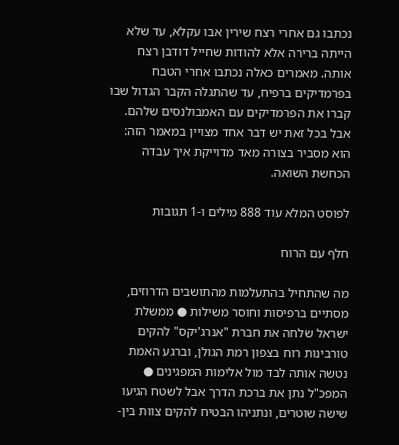נכתבו גם אחרי רצח שירין אבו עקלא, עד שלא הייתה ברירה אלא להודות שחייל דודבן רצח אותה. מאמרים כאלה נכתבו אחרי הטבח בפרמדיקים ברפיח, עד שהתגלה הקבר הגדול שבו קברו את הפרמדיקים עם האמבולנסים שלהם.
אבל בכל זאת יש דבר אחד מצויין במאמר הזה: הוא מסביר בצורה מאד מדוייקת איך עבדה הכחשת השואה.

לפוסט המלא עוד 888 מילים ו-1 תגובות

חלף עם הרוח

מה שהתחיל בהתעלמות מהתושבים הדרוזים, מסתיים ברפיסות וחוסר משילות ● ממשלת ישראל שלחה את חברת "אנרג'יקס" להקים טורבינות רוח בצפון רמת הגולן, וברגע האמת נטשה אותה לבד מול אלימות המפגינים ● המפכ"ל נתן את ברכת הדרך אבל לשטח הגיעו שישה שוטרים, ונתניהו הבטיח להקים צוות בין-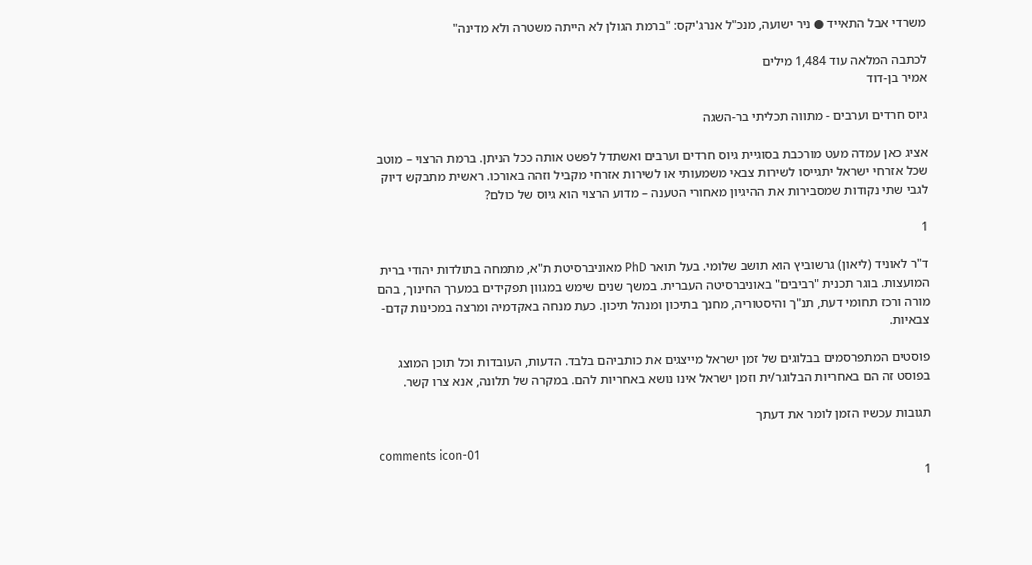משרדי אבל התאייד ● ניר ישועה, מנכ"ל אנרג'יקס: "ברמת הגולן לא הייתה משטרה ולא מדינה"

לכתבה המלאה עוד 1,484 מילים
אמיר בן-דוד

גיוס חרדים וערבים - מתווה תכליתי בר-השגה

אציג כאן עמדה מעט מורכבת בסוגיית גיוס חרדים וערבים ואשתדל לפשט אותה ככל הניתן. ברמת הרצוי – מוטב שכל אזרחי ישראל יתגייסו לשירות צבאי משמעותי או לשירות אזרחי מקביל וזהה באורכו. ראשית מתבקש דיוק לגבי שתי נקודות שמסבירות את ההיגיון מאחורי הטענה – מדוע הרצוי הוא גיוס של כולם?

1

ד"ר לאוניד (ליאון) גרשוביץ הוא תושב שלומי. בעל תואר PhD מאוניברסיטת ת"א, מתמחה בתולדות יהודי ברית המועצות. בוגר תכנית "רביבים" באוניברסיטה העברית. במשך שנים שימש במגוון תפקידים במערך החינוך, בהם מורה ורכז תחומי דעת, תנ"ך והיסטוריה, מחנך בתיכון ומנהל תיכון. כעת מנחה באקדמיה ומרצה במכינות קדם-צבאיות.

פוסטים המתפרסמים בבלוגים של זמן ישראל מייצגים את כותביהם בלבד. הדעות, העובדות וכל תוכן המוצג בפוסט זה הם באחריות הבלוגר/ית וזמן ישראל אינו נושא באחריות להם. במקרה של תלונה, אנא צרו קשר.

תגובות עכשיו הזמן לומר את דעתך

comments icon-01
1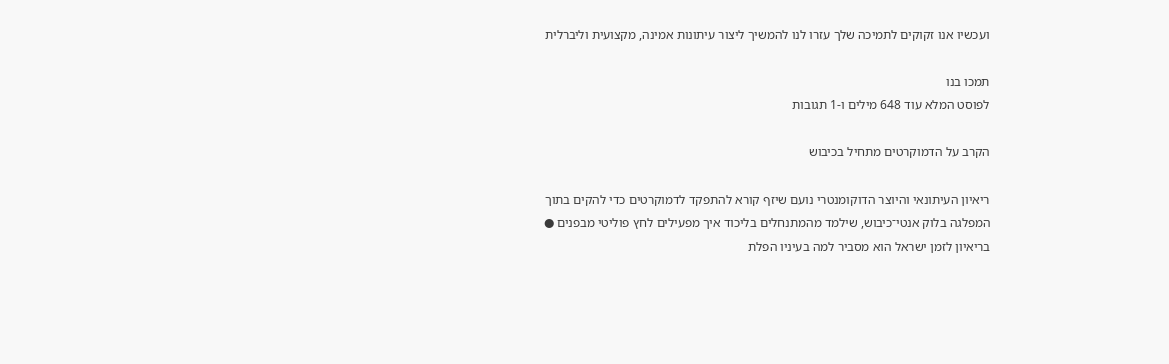ועכשיו אנו זקוקים לתמיכה שלך עזרו לנו להמשיך ליצור עיתונות אמינה, מקצועית וליברלית

תמכו בנו
לפוסט המלא עוד 648 מילים ו-1 תגובות

הקרב על הדמוקרטים מתחיל בכיבוש

ריאיון העיתונאי והיוצר הדוקומנטרי נועם שיזף קורא להתפקד לדמוקרטים כדי להקים בתוך המפלגה בלוק אנטי־כיבוש, שילמד מהמתנחלים בליכוד איך מפעילים לחץ פוליטי מבפנים ● בריאיון לזמן ישראל הוא מסביר למה בעיניו הפלת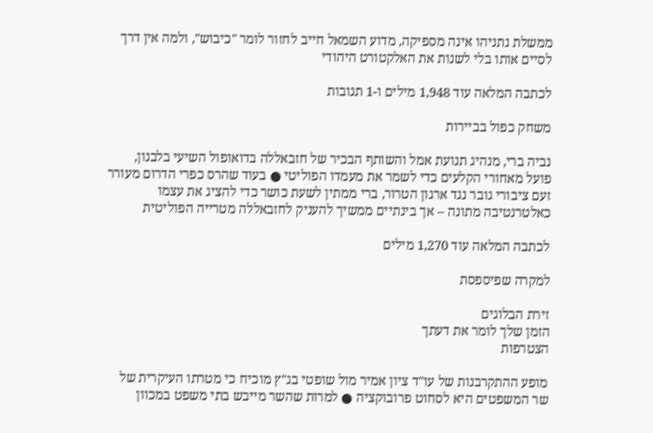ממשלת נתניהו אינה מספיקה, מדוע השמאל חייב לחזור לומר "כיבוש", ולמה אין דרך לסיים אותו בלי לשנות את האלקטורט היהודי

לכתבה המלאה עוד 1,948 מילים ו-1 תגובות

משחק כפול בביירות

נביה ברי, מנהיג תנועת אמל והשותף הבכיר של חזבאללה בדואופול השיעי בלבנון, פועל מאחורי הקלעים כדי לשמר את מעמדו הפוליטי ● בעוד שהרס כפרי הדרום מעורר זעם ציבורי גובר נגד ארגון הטרור, ברי ממתין לשעת כושר כדי להציג את עצמו כאלטרנטיבה מתונה – אך בינתיים ממשיך להעניק לחזבאללה מטרייה הפוליטית

לכתבה המלאה עוד 1,270 מילים

למקרה שפיספסת

זירת הבלוגים
הזמן שלך לומר את דעתך
הצטרפות

מופע ההתקרבנות של עו"ד ציון אמיר מול שופטי בג"ץ מוכיח כי מטרתו העיקרית של שר המשפטים היא לסחוט פרובוקציה ● למרות שהשר מייבש בתי משפט במכוון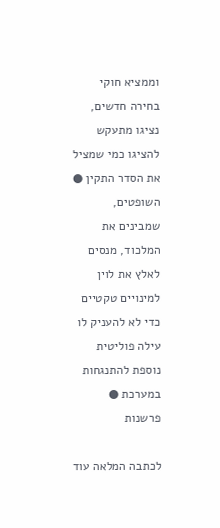וממציא חוקי בחירה חדשים, נציגו מתעקש להציגו כמי שמציל את הסדר התקין ● השופטים, שמבינים את המלכוד, מנסים לאלץ את לוין למינויים טקטיים כדי לא להעניק לו עילה פוליטית נוספת להתנגחות במערכת ● פרשנות

לכתבה המלאה עוד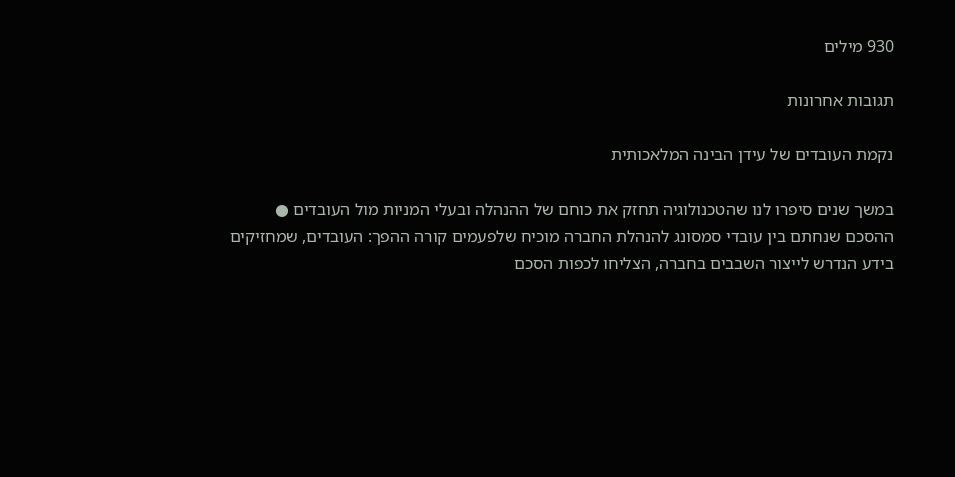930 מילים

תגובות אחרונות

נקמת העובדים של עידן הבינה המלאכותית

במשך שנים סיפרו לנו שהטכנולוגיה תחזק את כוחם של ההנהלה ובעלי המניות מול העובדים ● ההסכם שנחתם בין עובדי סמסונג להנהלת החברה מוכיח שלפעמים קורה ההפך: העובדים, שמחזיקים בידע הנדרש לייצור השבבים בחברה, הצליחו לכפות הסכם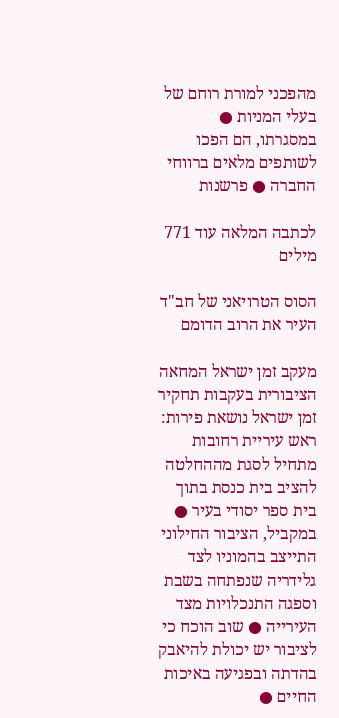מהפכני למורת רוחם של בעלי המניות ● במסגרתו, הם הפכו לשותפים מלאים ברווחי החברה ● פרשנות

לכתבה המלאה עוד 771 מילים

הסוס הטרויאני של חב"ד העיר את הרוב הדומם

מעקב זמן ישראל המחאה הציבורית בעקבות תחקיר זמן ישראל נושאת פירות: ראש עיריית רחובות מתחיל לסגת מההחלטה להציב בית כנסת בתוך בית ספר יסודי בעיר ● במקביל, הציבור החילוני התייצב בהמוניו לצד גלידריה שנפתחה בשבת וספגה התנכלויות מצד העירייה ● שוב הוכח כי לציבור יש יכולת להיאבק בהדתה ובפגיעה באיכות החיים ●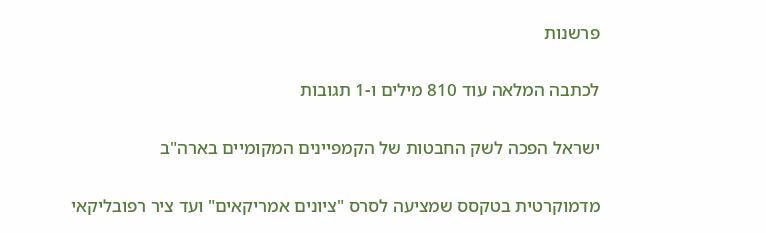פרשנות

לכתבה המלאה עוד 810 מילים ו-1 תגובות

ישראל הפכה לשק החבטות של הקמפיינים המקומיים בארה"ב

מדמוקרטית בטקסס שמציעה לסרס "ציונים אמריקאים" ועד ציר רפובליקאי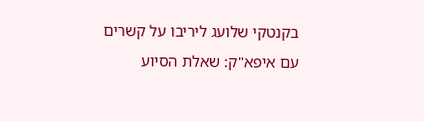בקנטקי שלועג ליריבו על קשרים עם איפא"ק: שאלת הסיוע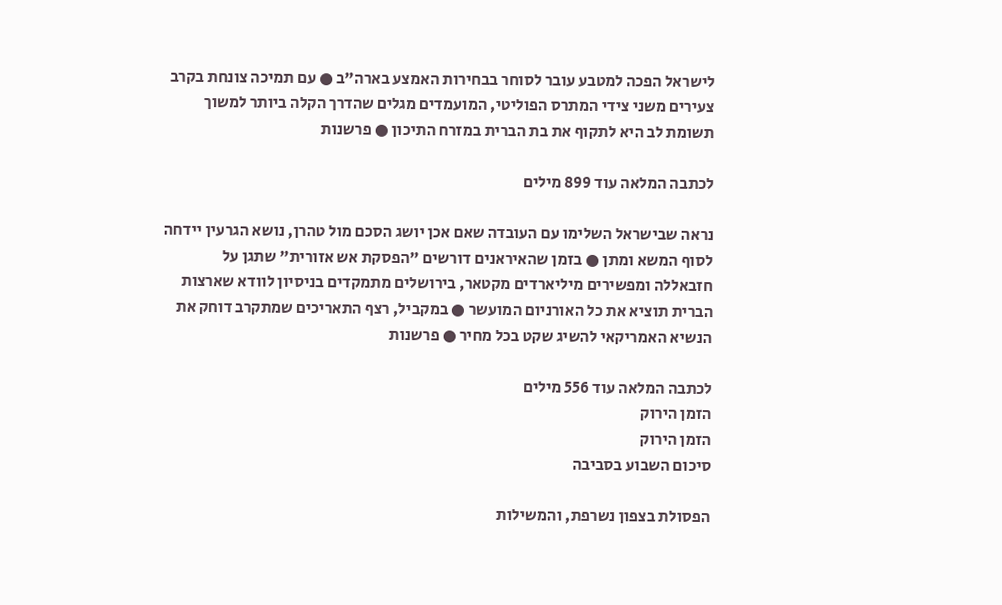לישראל הפכה למטבע עובר לסוחר בבחירות האמצע בארה"ב ● עם תמיכה צונחת בקרב צעירים משני צידי המתרס הפוליטי, המועמדים מגלים שהדרך הקלה ביותר למשוך תשומת לב היא לתקוף את בת הברית במזרח התיכון ● פרשנות

לכתבה המלאה עוד 899 מילים

נראה שבישראל השלימו עם העובדה שאם אכן יושג הסכם מול טהרן, נושא הגרעין יידחה לסוף המשא ומתן ● בזמן שהאיראנים דורשים "הפסקת אש אזורית" שתגן על חזבאללה ומפשירים מיליארדים מקטאר, בירושלים מתמקדים בניסיון לוודא שארצות הברית תוציא את כל האורניום המועשר ● במקביל, רצף התאריכים שמתקרב דוחק את הנשיא האמריקאי להשיג שקט בכל מחיר ● פרשנות

לכתבה המלאה עוד 556 מילים
הזמן הירוק
הזמן הירוק
סיכום השבוע בסביבה

הפסולת בצפון נשרפת, והמשילות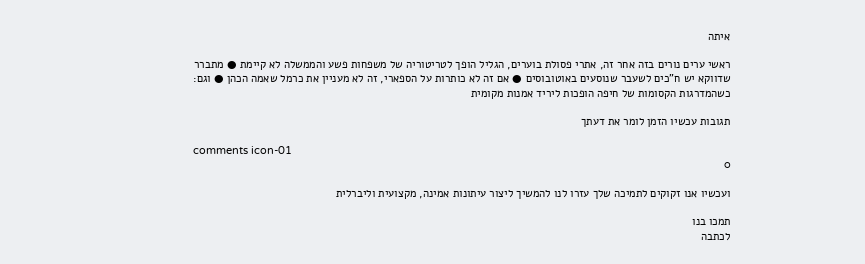איתה

ראשי ערים נורים בזה אחר זה, אתרי פסולת בוערים, הגליל הופך לטריטוריה של משפחות פשע והממשלה לא קיימת ● מתברר שדווקא יש ח"כים לשעבר שנוסעים באוטובוסים ● אם זה לא כותרות על הספארי, זה לא מעניין את כרמל שאמה הכהן ● וגם: כשהמדרגות הקסומות של חיפה הופכות ליריד אמנות מקומית

תגובות עכשיו הזמן לומר את דעתך

comments icon-01
0

ועכשיו אנו זקוקים לתמיכה שלך עזרו לנו להמשיך ליצור עיתונות אמינה, מקצועית וליברלית

תמכו בנו
לכתבה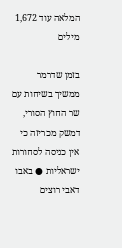המלאה עוד 1,672 מילים

בזמן שדרמר ממשיך בשיחות עם שר החוץ הסורי, דמשק מכריזה כי אין כניסה לסחורות ישראליות ● באבו דאבי רוצים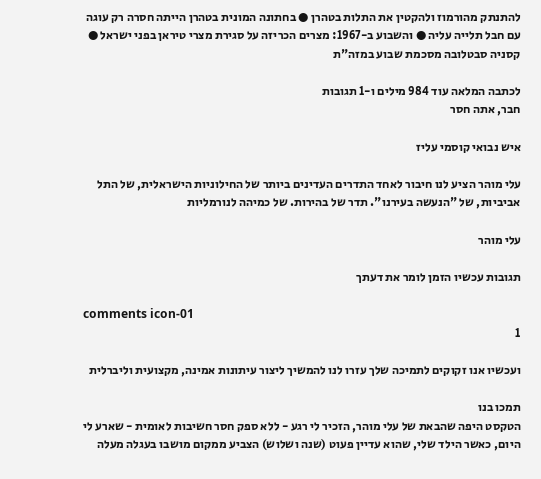להתנתק מהורמוז ולהקטין את התלות בטהרן ● בחתונה המונית בטהרן הייתה חסרה רק עוגה עם חבל תלייה עליה ● והשבוע ב-1967: מצרים הכריזה על סגירת מצרי טיראן בפני ישראל ● קסניה סבטלובה מסכמת שבוע במזה"ת

לכתבה המלאה עוד 984 מילים ו-1 תגובות
חבר, אתה חסר

איש נבואי קוסמי עליז

עלי מוהר הציע לנו חיבור לאחד התדרים העדינים ביותר של החילוניות הישראלית, של התל אביביות, של "הנעשה בעירנו". תדר של בהירות. של כמיהה לנורמליות

עלי מוהר

תגובות עכשיו הזמן לומר את דעתך

comments icon-01
1

ועכשיו אנו זקוקים לתמיכה שלך עזרו לנו להמשיך ליצור עיתונות אמינה, מקצועית וליברלית

תמכו בנו
הטקסט היפה שהבאת של עלי מוהר, הזכיר לי רגע - ללא ספק חסר חשיבות לאומית - שארע לי היום, כאשר הילד שלי, שהוא עדיין פעוט (שנה ושלוש) הצביע ממקום מושבו בעגלה מעלה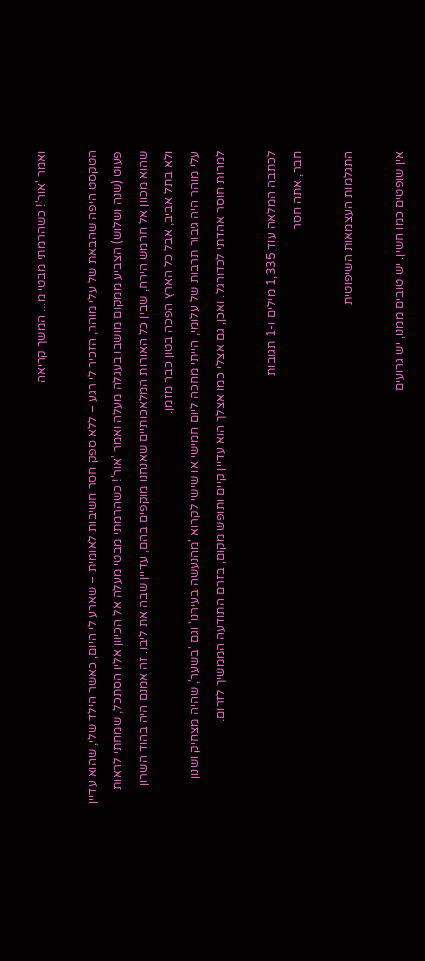ואמר 'אור'! כשהרמתי מבטי מ... המשך קריאה

הטקסט היפה שהבאת של עלי מוהר, הזכיר לי רגע – ללא ספק חסר חשיבות לאומית – שארע לי היום, כאשר הילד שלי, שהוא עדיין פעוט (שנה ושלוש) הצביע ממקום מושבו בעגלה מעלה ואמר 'אור'! כשהרמתי מבטי מעלה אל הכיוון אליו הסתכל, שמחתי לראות שהוא מכוון אל חרמש הירח, שבין כל האורות המלאכותיים שאנחנו מוקפים בהם, עדיין שבה את ליבו. זה אמנם היה בהוד השרון ולא בתל אביב, אבל כל הארץ הפכה בטון כבר מזמן.
עלי מוהר היה גיבור תרבות של עלומי, הייתי מחכה ליום חמישי או שישי לקרוא 'מהנעשה בעירנו' וגם 'בשער', שהיה מצחיק ושנון למרות חוסר אהדתי לכדורגל. ואכן, גם אצלי כמו אצלך הוא עדיין קיים ותופש מקום, בזרם התודעה הממשיך לזרום.

לכתבה המלאה עוד 1,335 מילים ו-1 תגובות
חבר, אתה חסר

התגלמות העצמאות השיפוטית

אין שופטים כמו חשין. יש טובים ממנו, יש גרועים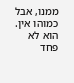ממנו, אבל כמוהו אין. הוא לא פחד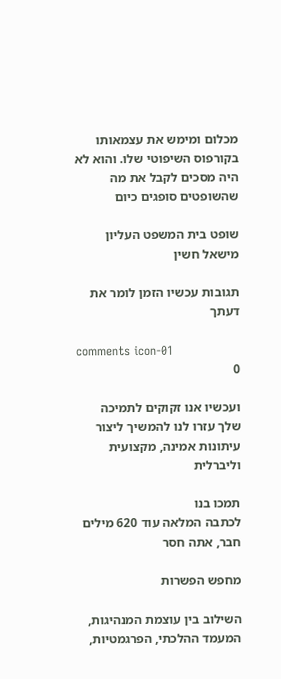מכלום ומימש את עצמאותו בקורפוס השיפוטי שלו. והוא לא היה מסכים לקבל את מה שהשופטים סופגים כיום

שופט בית המשפט העליון מישאל חשין

תגובות עכשיו הזמן לומר את דעתך

comments icon-01
0

ועכשיו אנו זקוקים לתמיכה שלך עזרו לנו להמשיך ליצור עיתונות אמינה, מקצועית וליברלית

תמכו בנו
לכתבה המלאה עוד 620 מילים
חבר, אתה חסר

מחפש הפשרות

השילוב בין עוצמת המנהיגות, המעמד ההלכתי, הפרגמטיות,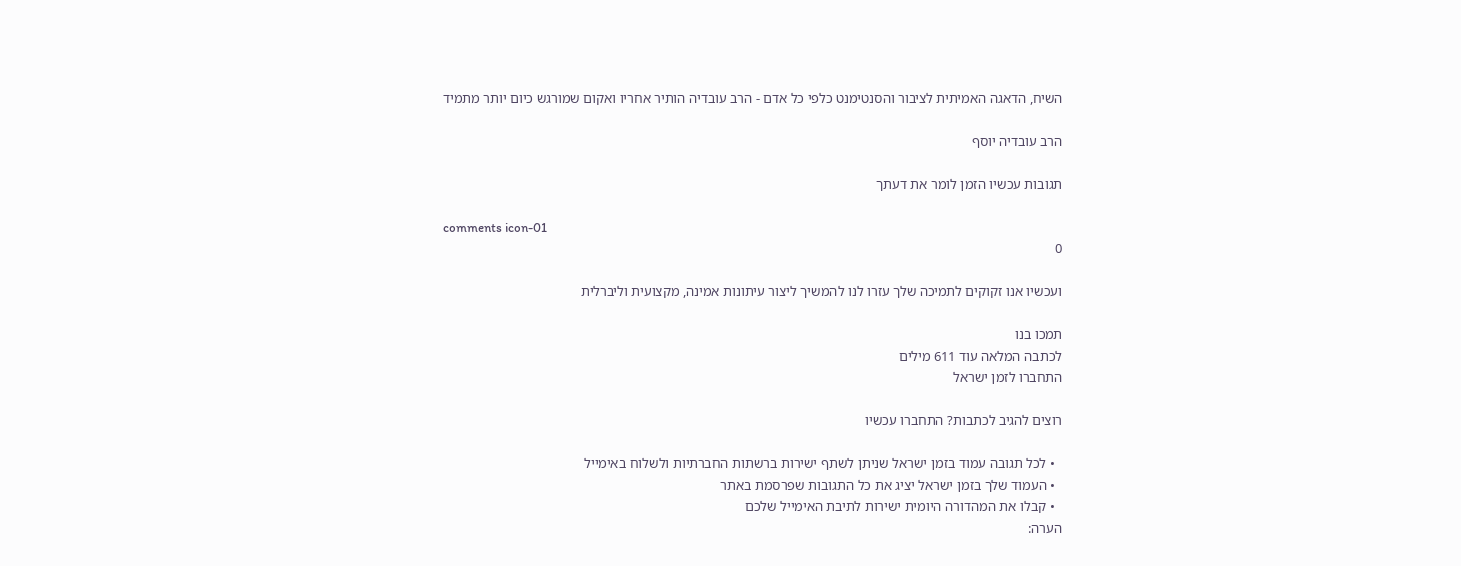השיח, הדאגה האמיתית לציבור והסנטימנט כלפי כל אדם - הרב עובדיה הותיר אחריו ואקום שמורגש כיום יותר מתמיד

הרב עובדיה יוסף

תגובות עכשיו הזמן לומר את דעתך

comments icon-01
0

ועכשיו אנו זקוקים לתמיכה שלך עזרו לנו להמשיך ליצור עיתונות אמינה, מקצועית וליברלית

תמכו בנו
לכתבה המלאה עוד 611 מילים
התחברו לזמן ישראל

רוצים להגיב לכתבות? התחברו עכשיו

  • לכל תגובה עמוד בזמן ישראל שניתן לשתף ישירות ברשתות החברתיות ולשלוח באימייל
  • העמוד שלך בזמן ישראל יציג את כל התגובות שפרסמת באתר
  • קבלו את המהדורה היומית ישירות לתיבת האימייל שלכם
הערה: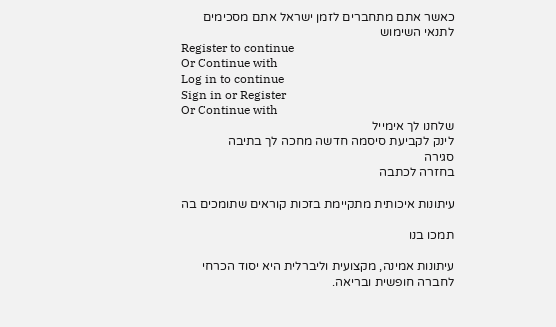כאשר אתם מתחברים לזמן ישראל אתם מסכימים לתנאי השימוש
Register to continue
Or Continue with
Log in to continue
Sign in or Register
Or Continue with
שלחנו לך אימייל
לינק לקביעת סיסמה חדשה מחכה לך בתיבה
סגירה
בחזרה לכתבה

עיתונות איכותית מתקיימת בזכות קוראים שתומכים בה

תמכו בנו

עיתונות אמינה, מקצועית וליברלית היא יסוד הכרחי לחברה חופשית ובריאה.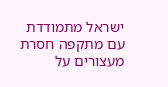ישראל מתמודדת עם מתקפה חסרת מעצורים על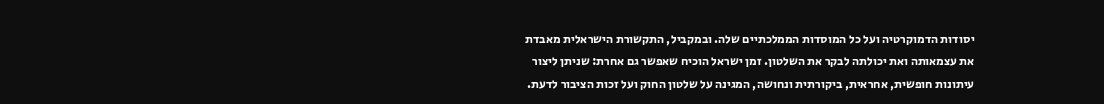יסודות הדמוקרטיה ועל כל המוסדות הממלכתיים שלה. ובמקביל, התקשורת הישראלית מאבדת את עצמאותה ואת יכולתה לבקר את השלטון. זמן ישראל הוכיח שאפשר גם אחרת: שניתן ליצור עיתונות חופשית, אחראית, ביקורתית ונחושה, המגינה על שלטון החוק ועל זכות הציבור לדעת.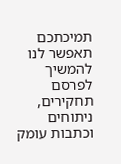תמיכתכם תאפשר לנו להמשיך לפרסם תחקירים, ניתוחים וכתבות עומק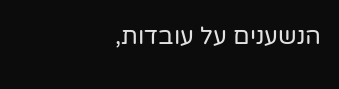הנשענים על עובדות,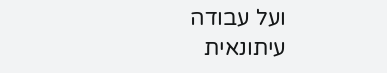ועל עבודה עיתונאית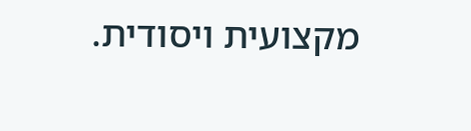מקצועית ויסודית.